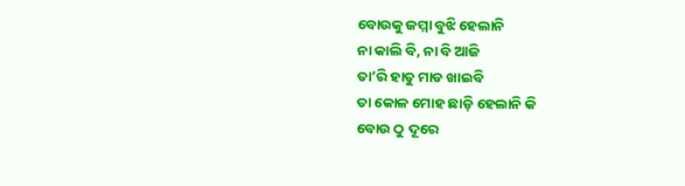ବୋଉକୁ ଜମ୍ମା ବୁଝି ହେଲାନି
ନା କାଲି ବି, ନା ବି ଆଜି
ତା’ରି ହାତୁ ମାଡ ଖାଇବି
ତା କୋଳ ମୋହ ଛାଡ଼ି ହେଲାନି କି
ବୋଉ ଠୁ ଦୂରେ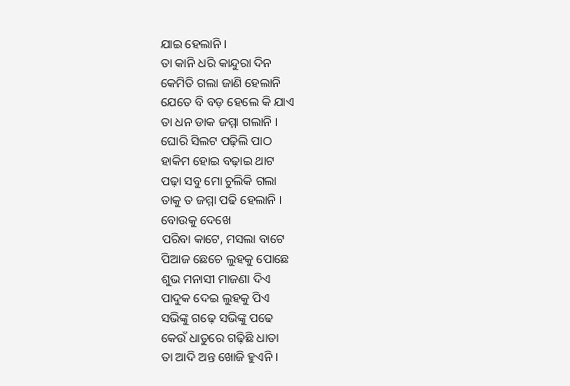ଯାଇ ହେଲାନି ।
ତା କାନି ଧରି କାନ୍ଦୁରା ଦିନ
କେମିତି ଗଲା ଜାଣି ହେଲାନି
ଯେତେ ବି ବଡ଼ ହେଲେ କି ଯାଏ
ତା ଧନ ଡାକ ଜମ୍ମା ଗଲାନି ।
ଘୋରି ସିଲଟ ପଢ଼ିଲି ପାଠ
ହାକିମ ହୋଇ ବଢ଼ାଇ ଥାଟ
ପଢ଼ା ସବୁ ମୋ ଚୁଲିକି ଗଲା
ତାକୁ ତ ଜମ୍ମା ପଢି ହେଲାନି ।
ବୋଉକୁ ଦେଖେ
ପରିବା କାଟେ, ମସଲା ବାଟେ
ପିଆଜ ଛେଚେ ଲୁହକୁ ପୋଛେ
ଶୁଭ ମନାସୀ ମାଜଣା ଦିଏ
ପାଦୁକ ଦେଇ ଲୁହକୁ ପିଏ
ସଭିଙ୍କୁ ଗଢ଼େ ସଭିଙ୍କୁ ପଢେ
କେଉଁ ଧାତୁରେ ଗଢ଼ିଛି ଧାତା
ତା ଆଦି ଅନ୍ତ ଖୋଜି ହୁଏନି ।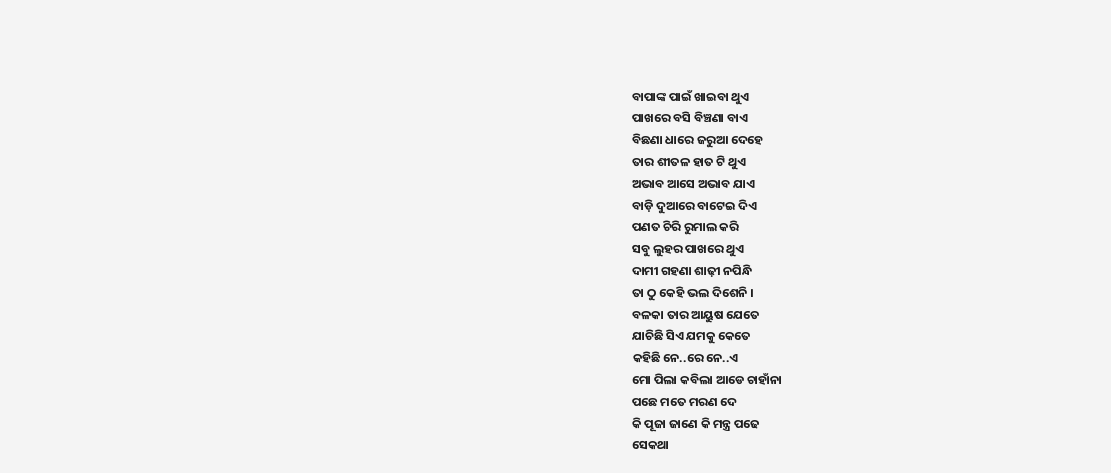ବାପାଙ୍କ ପାଇଁ ଖାଇବା ଥୁଏ
ପାଖରେ ବସି ବିଞ୍ଚଣା ବାଏ
ବିଛଣା ଧାରେ ଜରୁଆ ଦେହେ
ତାର ଶୀତଳ ହାତ ଟି ଥୁଏ
ଅଭାବ ଆସେ ଅଭାବ ଯାଏ
ବାଡ଼ି ଦୁଆରେ ବାଟେଇ ଦିଏ
ପଣତ ଚିରି ରୁମାଲ କରି
ସବୁ ଲୁହର ପାଖରେ ଥୁଏ
ଦାମୀ ଗହଣା ଶାଢ଼ୀ ନପିନ୍ଧି
ତା ଠୁ କେହି ଭଲ ଦିଶେନି ।
ବଳକା ତାର ଆୟୁଷ ଯେତେ
ଯାଚିଛି ସିଏ ଯମକୁ କେତେ
କହିଛି ନେ..ରେ ନେ..ଏ
ମୋ ପିଲା କବିଲା ଆଡେ ଚାହାଁନା
ପଛେ ମତେ ମରଣ ଦେ
କି ପୂଜା ଜାଣେ କି ମନ୍ତ୍ର ପଢେ
ସେକଥା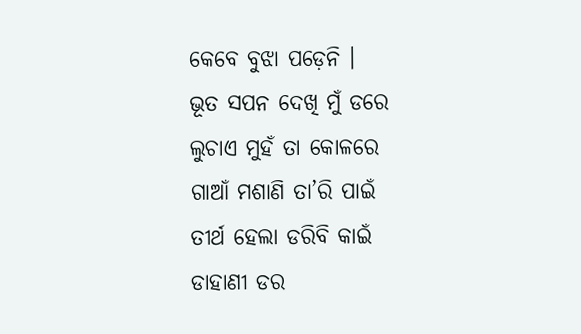କେବେ ବୁଝା ପଡ଼େନି ।
ଭୂତ ସପନ ଦେଖି ମୁଁ ଡରେ
ଲୁଚାଏ ମୁହଁ ତା କୋଳରେ
ଗାଆଁ ମଶାଣି ତା’ରି ପାଇଁ
ତୀର୍ଥ ହେଲା ଡରିବି କାଇଁ
ଡାହାଣୀ ଡର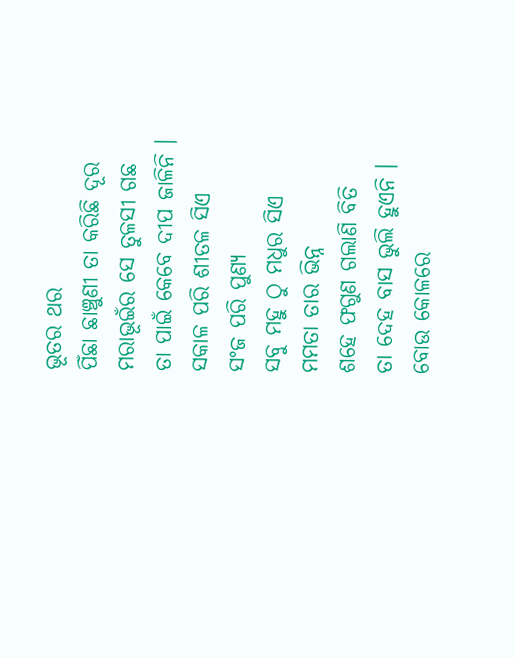ଭୂତର ଥର
ପିଁଛା ଛାଞ୍ଚୁଣୀ ତା କରିଛି ଦୂର
ମରାଭୂଇଁର ସେ ତୁଳସୀ ଗଛ
ତା ପାଇଁ କେବେ ଦୀପ ଜାଳିନି ।
ସକାଳ ପରି ଶୀତଳ ସିଏ
ସଂଜ ପରି ପୁଣ୍ୟ
ସବୁ ମହୁ ଠୁ ମଧୁର ସିଏ
ମମତା ତାର ଭିନ୍ନ
ଶହେ ଫଗୁଣ ଗଲାଣି ବିତି
ତା ଦେହ ବାସ ଭୁଲି ହୁଏନି ।
ବୋଉ କୋଳରେ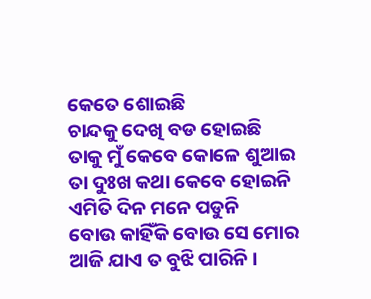କେତେ ଶୋଇଛି
ଚାନ୍ଦକୁ ଦେଖି ବଡ ହୋଇଛି
ତାକୁ ମୁଁ କେବେ କୋଳେ ଶୁଆଇ
ତା ଦୁଃଖ କଥା କେବେ ହୋଇନି
ଏମିତି ଦିନ ମନେ ପଡୁନି
ବୋଉ କାହିଁକି ବୋଉ ସେ ମୋର
ଆଜି ଯାଏ ତ ବୁଝି ପାରିନି ।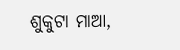ଶୁକୁଟା ମାଆ,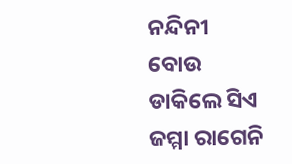ନନ୍ଦିନୀ ବୋଉ
ଡାକିଲେ ସିଏ ଜମ୍ମା ରାଗେନି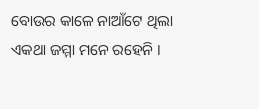ବୋଉର କାଳେ ନାଆଁଟେ ଥିଲା
ଏକଥା ଜମ୍ମା ମନେ ରହେନି ।